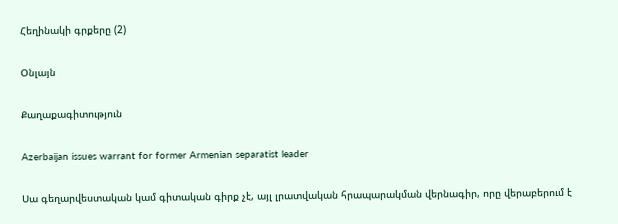Հեղինակի գրքերը (2)

Օնլայն

Քաղաքագիտություն

Azerbaijan issues warrant for former Armenian separatist leader

Սա գեղարվեստական կամ գիտական գիրք չէ, այլ լրատվական հրապարակման վերնագիր, որը վերաբերում է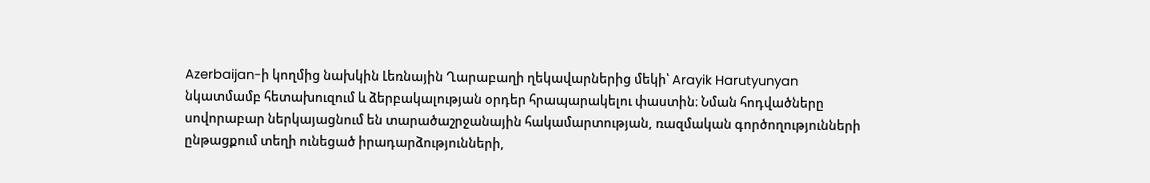Azerbaijan-ի կողմից նախկին Լեռնային Ղարաբաղի ղեկավարներից մեկի՝ Arayik Harutyunyan նկատմամբ հետախուզում և ձերբակալության օրդեր հրապարակելու փաստին։ Նման հոդվածները սովորաբար ներկայացնում են տարածաշրջանային հակամարտության, ռազմական գործողությունների ընթացքում տեղի ունեցած իրադարձությունների,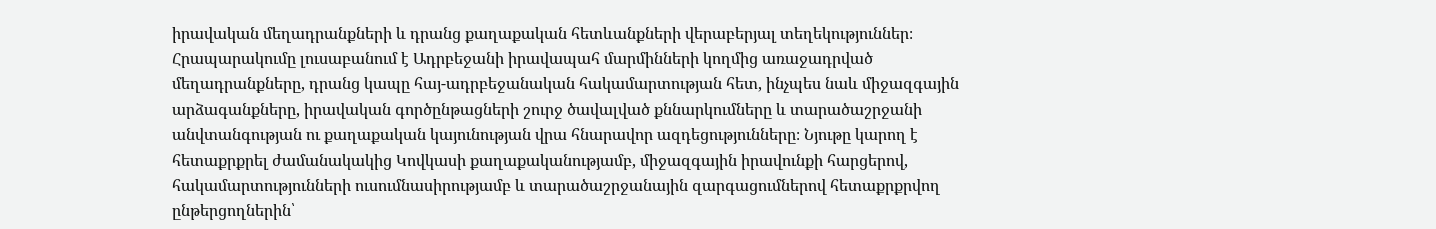իրավական մեղադրանքների և դրանց քաղաքական հետևանքների վերաբերյալ տեղեկություններ։ Հրապարակումը լուսաբանում է Ադրբեջանի իրավապահ մարմինների կողմից առաջադրված մեղադրանքները, դրանց կապը հայ-ադրբեջանական հակամարտության հետ, ինչպես նաև միջազգային արձագանքները, իրավական գործընթացների շուրջ ծավալված քննարկումները և տարածաշրջանի անվտանգության ու քաղաքական կայունության վրա հնարավոր ազդեցությունները։ Նյութը կարող է հետաքրքրել ժամանակակից Կովկասի քաղաքականությամբ, միջազգային իրավունքի հարցերով, հակամարտությունների ուսումնասիրությամբ և տարածաշրջանային զարգացումներով հետաքրքրվող ընթերցողներին՝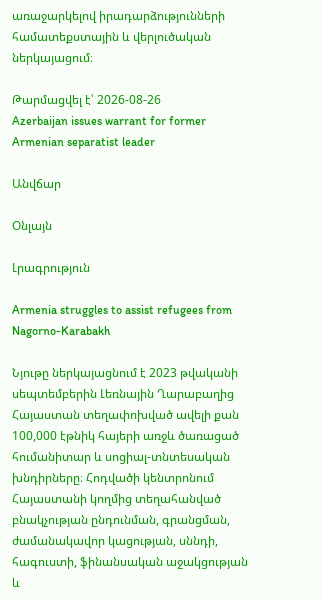առաջարկելով իրադարձությունների համատեքստային և վերլուծական ներկայացում։

Թարմացվել է՝ 2026-08-26
Azerbaijan issues warrant for former Armenian separatist leader

Անվճար

Օնլայն

Լրագրություն

Armenia struggles to assist refugees from Nagorno-Karabakh

Նյութը ներկայացնում է 2023 թվականի սեպտեմբերին Լեռնային Ղարաբաղից Հայաստան տեղափոխված ավելի քան 100,000 էթնիկ հայերի առջև ծառացած հումանիտար և սոցիալ-տնտեսական խնդիրները։ Հոդվածի կենտրոնում Հայաստանի կողմից տեղահանված բնակչության ընդունման, գրանցման, ժամանակավոր կացության, սննդի, հագուստի, ֆինանսական աջակցության և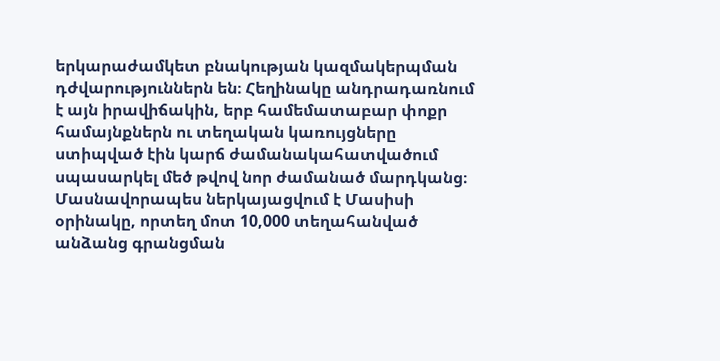երկարաժամկետ բնակության կազմակերպման դժվարություններն են։ Հեղինակը անդրադառնում է այն իրավիճակին, երբ համեմատաբար փոքր համայնքներն ու տեղական կառույցները ստիպված էին կարճ ժամանակահատվածում սպասարկել մեծ թվով նոր ժամանած մարդկանց։ Մասնավորապես ներկայացվում է Մասիսի օրինակը, որտեղ մոտ 10,000 տեղահանված անձանց գրանցման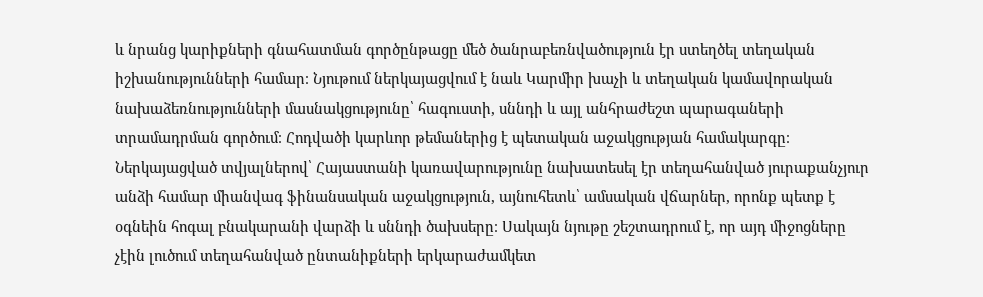և նրանց կարիքների գնահատման գործընթացը մեծ ծանրաբեռնվածություն էր ստեղծել տեղական իշխանությունների համար։ Նյութում ներկայացվում է նաև Կարմիր խաչի և տեղական կամավորական նախաձեռնությունների մասնակցությունը՝ հագուստի, սննդի և այլ անհրաժեշտ պարագաների տրամադրման գործում։ Հոդվածի կարևոր թեմաներից է պետական աջակցության համակարգը։ Ներկայացված տվյալներով՝ Հայաստանի կառավարությունը նախատեսել էր տեղահանված յուրաքանչյուր անձի համար միանվագ ֆինանսական աջակցություն, այնուհետև՝ ամսական վճարներ, որոնք պետք է օգնեին հոգալ բնակարանի վարձի և սննդի ծախսերը։ Սակայն նյութը շեշտադրում է, որ այդ միջոցները չէին լուծում տեղահանված ընտանիքների երկարաժամկետ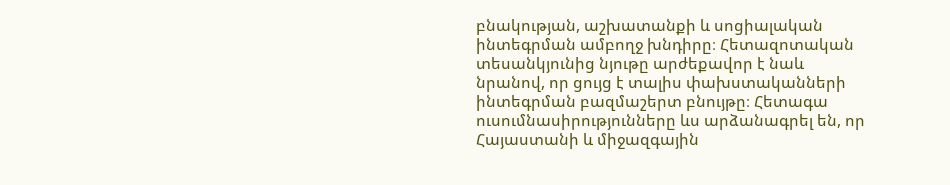բնակության, աշխատանքի և սոցիալական ինտեգրման ամբողջ խնդիրը։ Հետազոտական տեսանկյունից նյութը արժեքավոր է նաև նրանով, որ ցույց է տալիս փախստականների ինտեգրման բազմաշերտ բնույթը։ Հետագա ուսումնասիրությունները ևս արձանագրել են, որ Հայաստանի և միջազգային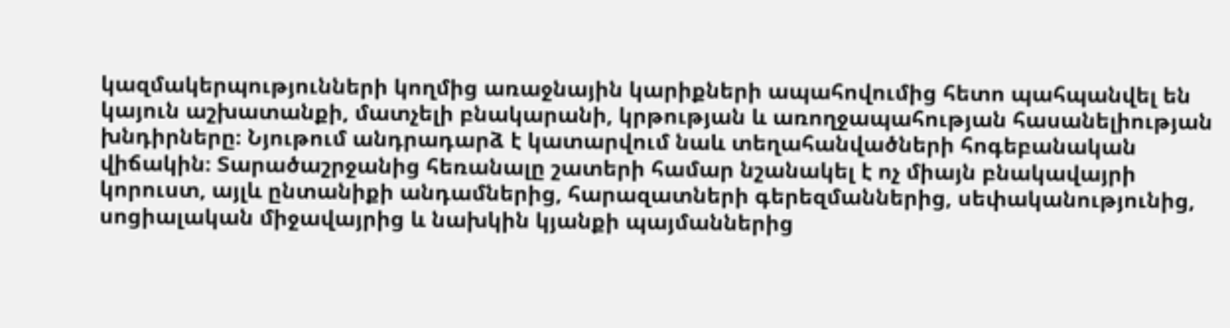կազմակերպությունների կողմից առաջնային կարիքների ապահովումից հետո պահպանվել են կայուն աշխատանքի, մատչելի բնակարանի, կրթության և առողջապահության հասանելիության խնդիրները։ Նյութում անդրադարձ է կատարվում նաև տեղահանվածների հոգեբանական վիճակին։ Տարածաշրջանից հեռանալը շատերի համար նշանակել է ոչ միայն բնակավայրի կորուստ, այլև ընտանիքի անդամներից, հարազատների գերեզմաններից, սեփականությունից, սոցիալական միջավայրից և նախկին կյանքի պայմաններից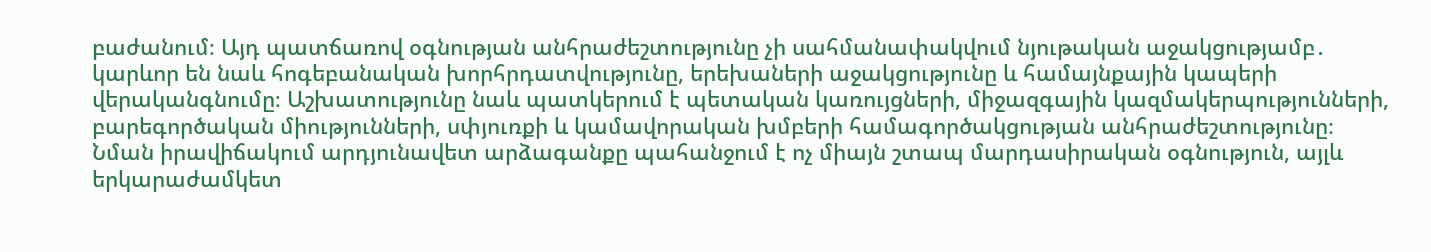բաժանում։ Այդ պատճառով օգնության անհրաժեշտությունը չի սահմանափակվում նյութական աջակցությամբ․ կարևոր են նաև հոգեբանական խորհրդատվությունը, երեխաների աջակցությունը և համայնքային կապերի վերականգնումը։ Աշխատությունը նաև պատկերում է պետական կառույցների, միջազգային կազմակերպությունների, բարեգործական միությունների, սփյուռքի և կամավորական խմբերի համագործակցության անհրաժեշտությունը։ Նման իրավիճակում արդյունավետ արձագանքը պահանջում է ոչ միայն շտապ մարդասիրական օգնություն, այլև երկարաժամկետ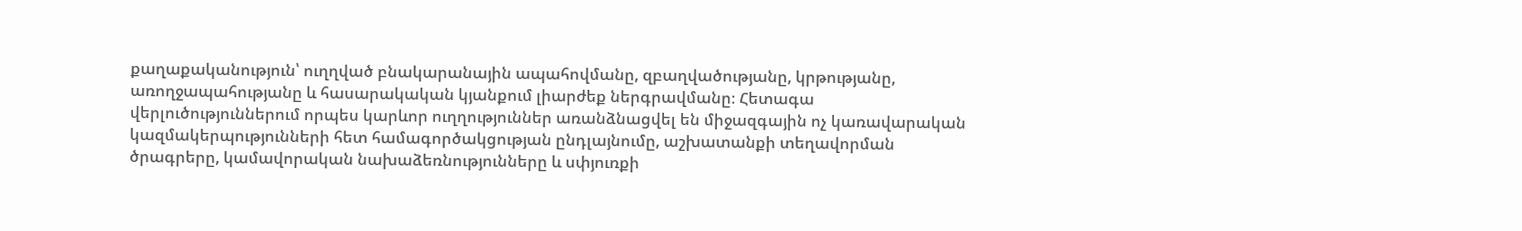քաղաքականություն՝ ուղղված բնակարանային ապահովմանը, զբաղվածությանը, կրթությանը, առողջապահությանը և հասարակական կյանքում լիարժեք ներգրավմանը։ Հետագա վերլուծություններում որպես կարևոր ուղղություններ առանձնացվել են միջազգային ոչ կառավարական կազմակերպությունների հետ համագործակցության ընդլայնումը, աշխատանքի տեղավորման ծրագրերը, կամավորական նախաձեռնությունները և սփյուռքի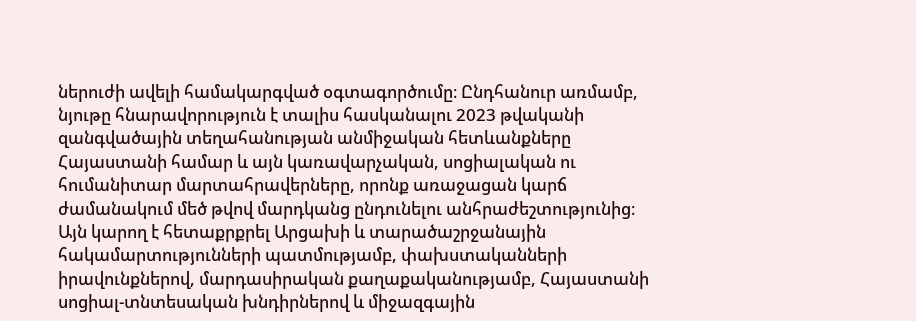ներուժի ավելի համակարգված օգտագործումը։ Ընդհանուր առմամբ, նյութը հնարավորություն է տալիս հասկանալու 2023 թվականի զանգվածային տեղահանության անմիջական հետևանքները Հայաստանի համար և այն կառավարչական, սոցիալական ու հումանիտար մարտահրավերները, որոնք առաջացան կարճ ժամանակում մեծ թվով մարդկանց ընդունելու անհրաժեշտությունից։ Այն կարող է հետաքրքրել Արցախի և տարածաշրջանային հակամարտությունների պատմությամբ, փախստականների իրավունքներով, մարդասիրական քաղաքականությամբ, Հայաստանի սոցիալ-տնտեսական խնդիրներով և միջազգային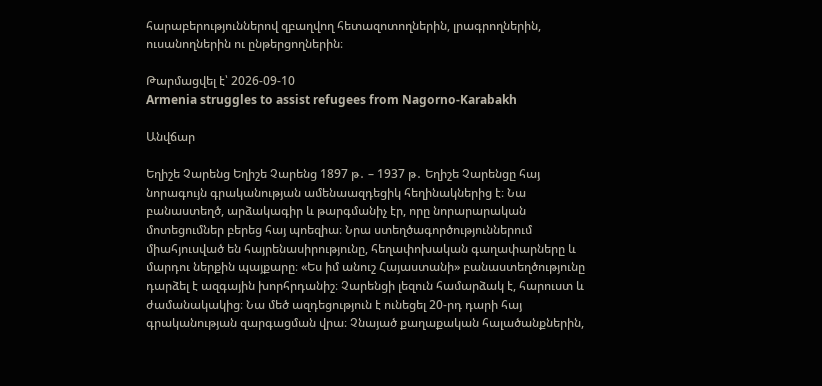հարաբերություններով զբաղվող հետազոտողներին, լրագրողներին, ուսանողներին ու ընթերցողներին։

Թարմացվել է՝ 2026-09-10
Armenia struggles to assist refugees from Nagorno-Karabakh

Անվճար

Եղիշե Չարենց Եղիշե Չարենց 1897 թ․ – 1937 թ․ Եղիշե Չարենցը հայ նորագույն գրականության ամենաազդեցիկ հեղինակներից է։ Նա բանաստեղծ, արձակագիր և թարգմանիչ էր, որը նորարարական մոտեցումներ բերեց հայ պոեզիա։ Նրա ստեղծագործություններում միահյուսված են հայրենասիրությունը, հեղափոխական գաղափարները և մարդու ներքին պայքարը։ «Ես իմ անուշ Հայաստանի» բանաստեղծությունը դարձել է ազգային խորհրդանիշ։ Չարենցի լեզուն համարձակ է, հարուստ և ժամանակակից։ Նա մեծ ազդեցություն է ունեցել 20-րդ դարի հայ գրականության զարգացման վրա։ Չնայած քաղաքական հալածանքներին,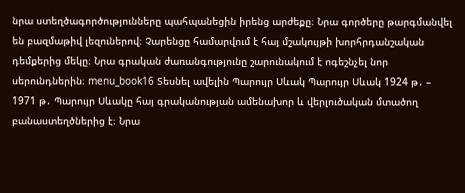նրա ստեղծագործությունները պահպանեցին իրենց արժեքը։ Նրա գործերը թարգմանվել են բազմաթիվ լեզուներով։ Չարենցը համարվում է հայ մշակույթի խորհրդանշական դեմքերից մեկը։ Նրա գրական ժառանգությունը շարունակում է ոգեշնչել նոր սերունդներին։ menu_book16 Տեսնել ավելին Պարույր Սևակ Պարույր Սևակ 1924 թ․ – 1971 թ․ Պարույր Սևակը հայ գրականության ամենախոր և վերլուծական մտածող բանաստեղծներից է։ Նրա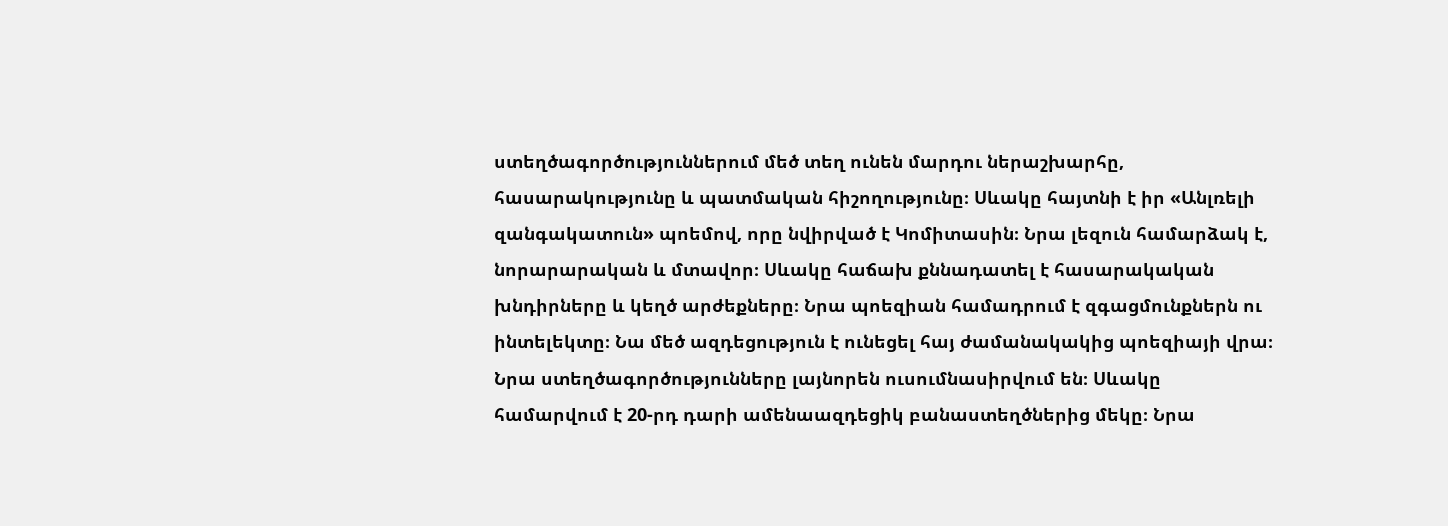ստեղծագործություններում մեծ տեղ ունեն մարդու ներաշխարհը, հասարակությունը և պատմական հիշողությունը։ Սևակը հայտնի է իր «Անլռելի զանգակատուն» պոեմով, որը նվիրված է Կոմիտասին։ Նրա լեզուն համարձակ է, նորարարական և մտավոր։ Սևակը հաճախ քննադատել է հասարակական խնդիրները և կեղծ արժեքները։ Նրա պոեզիան համադրում է զգացմունքներն ու ինտելեկտը։ Նա մեծ ազդեցություն է ունեցել հայ ժամանակակից պոեզիայի վրա։ Նրա ստեղծագործությունները լայնորեն ուսումնասիրվում են։ Սևակը համարվում է 20-րդ դարի ամենաազդեցիկ բանաստեղծներից մեկը։ Նրա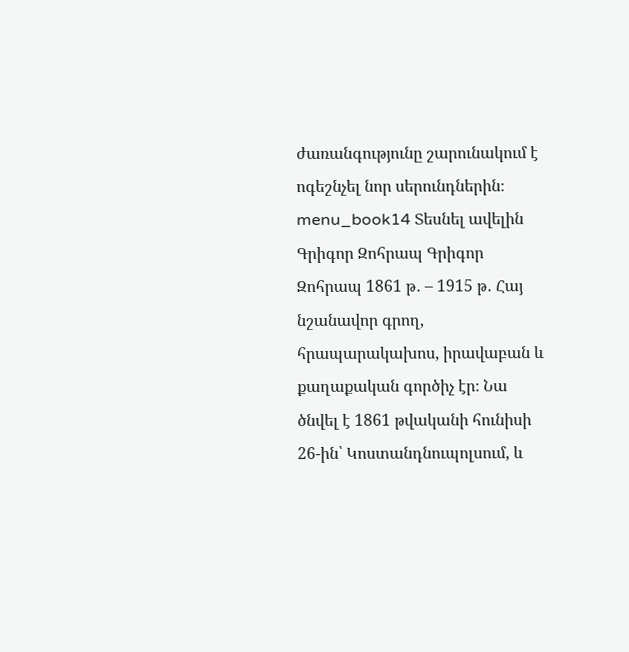ժառանգությունը շարունակում է ոգեշնչել նոր սերունդներին։ menu_book14 Տեսնել ավելին Գրիգոր Զոհրապ Գրիգոր Զոհրապ 1861 թ․ – 1915 թ․ Հայ նշանավոր գրող, հրապարակախոս, իրավաբան և քաղաքական գործիչ էր։ Նա ծնվել է 1861 թվականի հունիսի 26-ին՝ Կոստանդնուպոլսում, և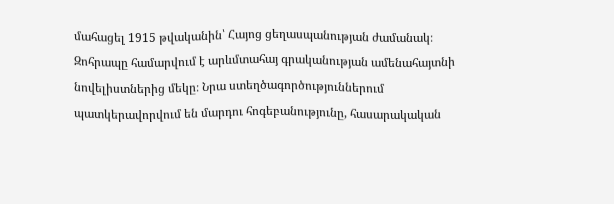մահացել 1915 թվականին՝ Հայոց ցեղասպանության ժամանակ։ Զոհրապը համարվում է արևմտահայ գրականության ամենահայտնի նովելիստներից մեկը։ Նրա ստեղծագործություններում պատկերավորվում են մարդու հոգեբանությունը, հասարակական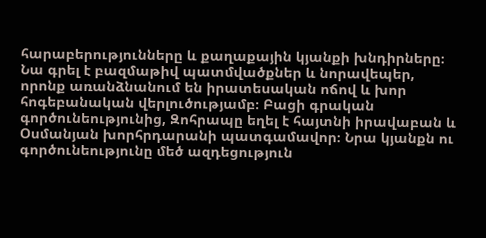հարաբերությունները և քաղաքային կյանքի խնդիրները։ Նա գրել է բազմաթիվ պատմվածքներ և նորավեպեր, որոնք առանձնանում են իրատեսական ոճով և խոր հոգեբանական վերլուծությամբ։ Բացի գրական գործունեությունից, Զոհրապը եղել է հայտնի իրավաբան և Օսմանյան խորհրդարանի պատգամավոր։ Նրա կյանքն ու գործունեությունը մեծ ազդեցություն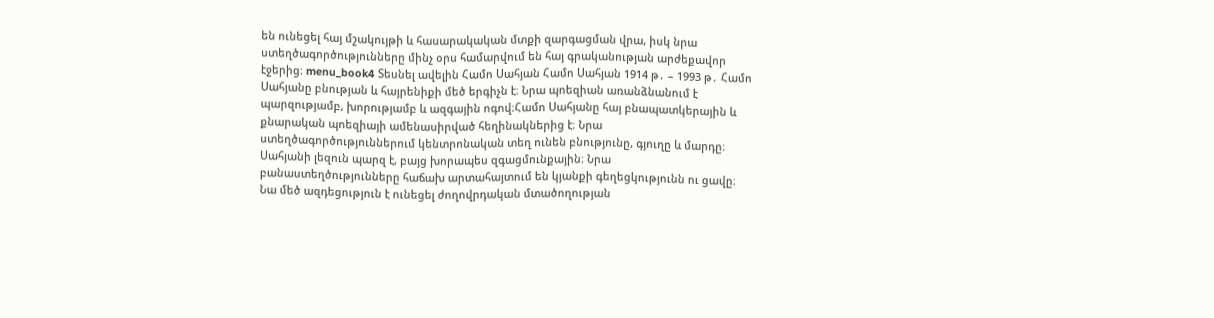են ունեցել հայ մշակույթի և հասարակական մտքի զարգացման վրա, իսկ նրա ստեղծագործությունները մինչ օրս համարվում են հայ գրականության արժեքավոր էջերից։ menu_book4 Տեսնել ավելին Համո Սահյան Համո Սահյան 1914 թ․ – 1993 թ․ Համո Սահյանը բնության և հայրենիքի մեծ երգիչն է։ Նրա պոեզիան առանձնանում է պարզությամբ, խորությամբ և ազգային ոգով։Համո Սահյանը հայ բնապատկերային և քնարական պոեզիայի ամենասիրված հեղինակներից է։ Նրա ստեղծագործություններում կենտրոնական տեղ ունեն բնությունը, գյուղը և մարդը։ Սահյանի լեզուն պարզ է, բայց խորապես զգացմունքային։ Նրա բանաստեղծությունները հաճախ արտահայտում են կյանքի գեղեցկությունն ու ցավը։ Նա մեծ ազդեցություն է ունեցել ժողովրդական մտածողության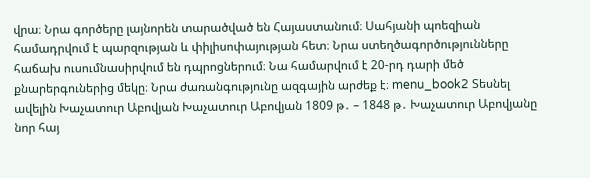վրա։ Նրա գործերը լայնորեն տարածված են Հայաստանում։ Սահյանի պոեզիան համադրվում է պարզության և փիլիսոփայության հետ։ Նրա ստեղծագործությունները հաճախ ուսումնասիրվում են դպրոցներում։ Նա համարվում է 20-րդ դարի մեծ քնարերգուներից մեկը։ Նրա ժառանգությունը ազգային արժեք է։ menu_book2 Տեսնել ավելին Խաչատուր Աբովյան Խաչատուր Աբովյան 1809 թ․ – 1848 թ․ Խաչատուր Աբովյանը նոր հայ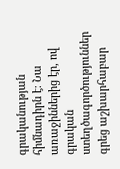գրականության հիմնադիրն է։ Նա առաջիններից էր, ով գրական ստեղծագործություններ գրեց աշխարհաբար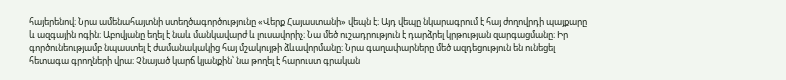հայերենով։ Նրա ամենահայտնի ստեղծագործությունը «Վերք Հայաստանի» վեպն է։ Այդ վեպը նկարագրում է հայ ժողովրդի պայքարը և ազգային ոգին։ Աբովյանը եղել է նաև մանկավարժ և լուսավորիչ։ Նա մեծ ուշադրություն է դարձրել կրթության զարգացմանը։ Իր գործունեությամբ նպաստել է ժամանակակից հայ մշակույթի ձևավորմանը։ Նրա գաղափարները մեծ ազդեցություն են ունեցել հետագա գրողների վրա։ Չնայած կարճ կյանքին՝ նա թողել է հարուստ գրական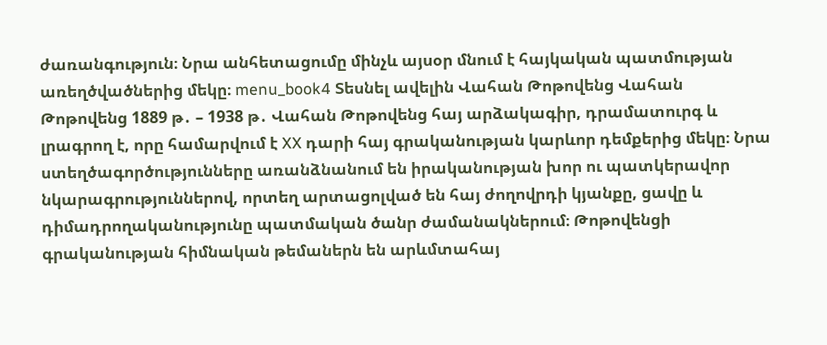ժառանգություն։ Նրա անհետացումը մինչև այսօր մնում է հայկական պատմության առեղծվածներից մեկը։ menu_book4 Տեսնել ավելին Վահան Թոթովենց Վահան Թոթովենց 1889 թ․ – 1938 թ․ Վահան Թոթովենց հայ արձակագիր, դրամատուրգ և լրագրող է, որը համարվում է XX դարի հայ գրականության կարևոր դեմքերից մեկը։ Նրա ստեղծագործությունները առանձնանում են իրականության խոր ու պատկերավոր նկարագրություններով, որտեղ արտացոլված են հայ ժողովրդի կյանքը, ցավը և դիմադրողականությունը պատմական ծանր ժամանակներում։ Թոթովենցի գրականության հիմնական թեմաներն են արևմտահայ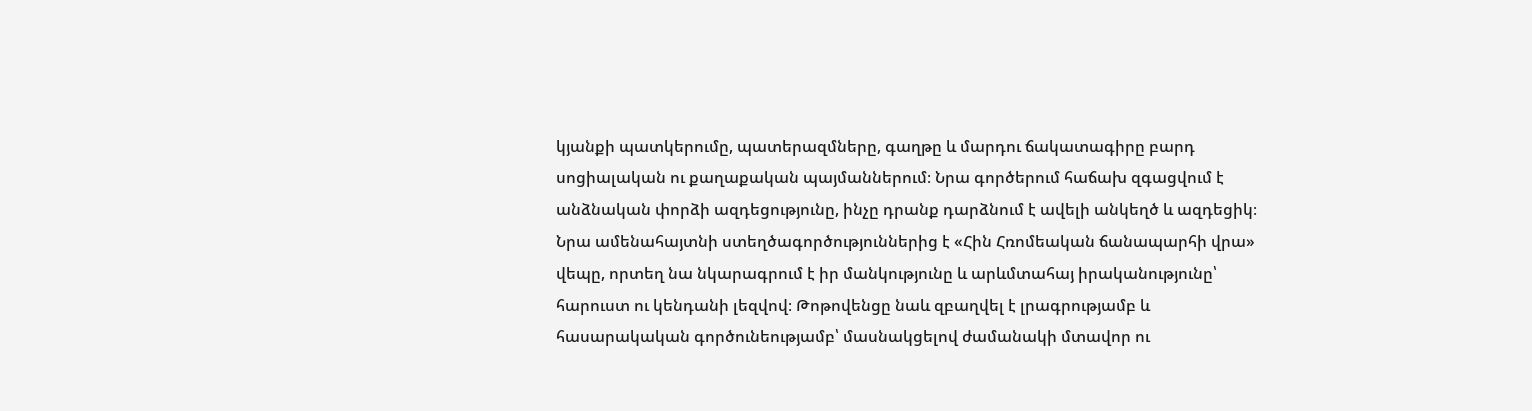կյանքի պատկերումը, պատերազմները, գաղթը և մարդու ճակատագիրը բարդ սոցիալական ու քաղաքական պայմաններում։ Նրա գործերում հաճախ զգացվում է անձնական փորձի ազդեցությունը, ինչը դրանք դարձնում է ավելի անկեղծ և ազդեցիկ։ Նրա ամենահայտնի ստեղծագործություններից է «Հին Հռոմեական ճանապարհի վրա» վեպը, որտեղ նա նկարագրում է իր մանկությունը և արևմտահայ իրականությունը՝ հարուստ ու կենդանի լեզվով։ Թոթովենցը նաև զբաղվել է լրագրությամբ և հասարակական գործունեությամբ՝ մասնակցելով ժամանակի մտավոր ու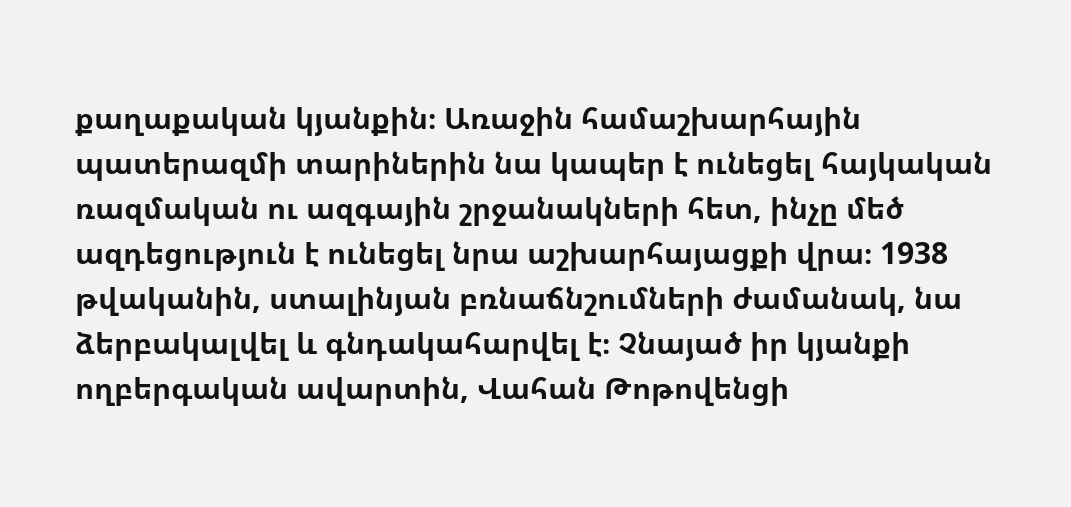քաղաքական կյանքին։ Առաջին համաշխարհային պատերազմի տարիներին նա կապեր է ունեցել հայկական ռազմական ու ազգային շրջանակների հետ, ինչը մեծ ազդեցություն է ունեցել նրա աշխարհայացքի վրա։ 1938 թվականին, ստալինյան բռնաճնշումների ժամանակ, նա ձերբակալվել և գնդակահարվել է։ Չնայած իր կյանքի ողբերգական ավարտին, Վահան Թոթովենցի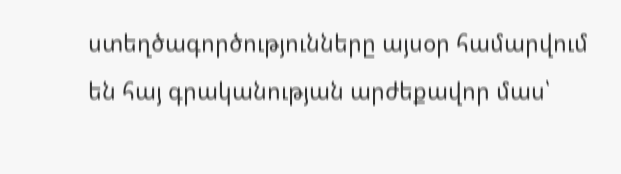ստեղծագործությունները այսօր համարվում են հայ գրականության արժեքավոր մաս՝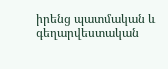իրենց պատմական և գեղարվեստական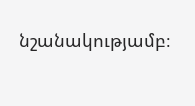նշանակությամբ։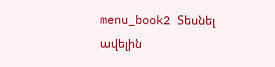menu_book2 Տեսնել ավելին